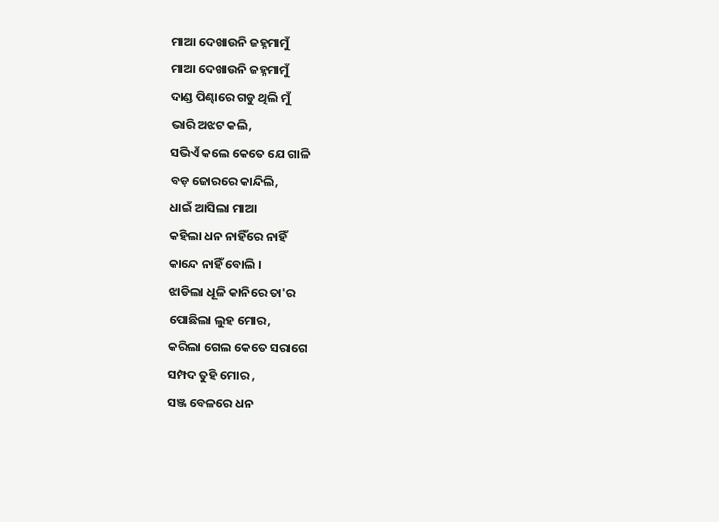ମାଆ ଦେଖାଉନି ଜହ୍ନମାମୁଁ
ମାଆ ଦେଖାଉନି ଜହ୍ନମାମୁଁ
ଦାଣ୍ଡ ପିଣ୍ଢାରେ ଗଡୁ ଥିଲି ମୁଁ
ଭାରି ଅଝଟ କଲି,
ସଭିଏଁ କଲେ କେତେ ଯେ ଗାଳି
ବଡ଼ ଜୋରରେ କାନ୍ଦିଲି,
ଧାଇଁ ଆସିଲା ମାଆ
କହିଲା ଧନ ନାହିଁରେ ନାହିଁ
କାନ୍ଦେ ନାହିଁ ବୋଲି ।
ଝାଡିଲା ଧୂଳି କାନିରେ ତା'ର
ପୋଛିଲା ଲୁହ ମୋର,
କରିଲା ଗେଲ କେତେ ସରାଗେ
ସମ୍ପଦ ତୁହି ମୋର ,
ସଞ୍ଜ ବେଳରେ ଧନ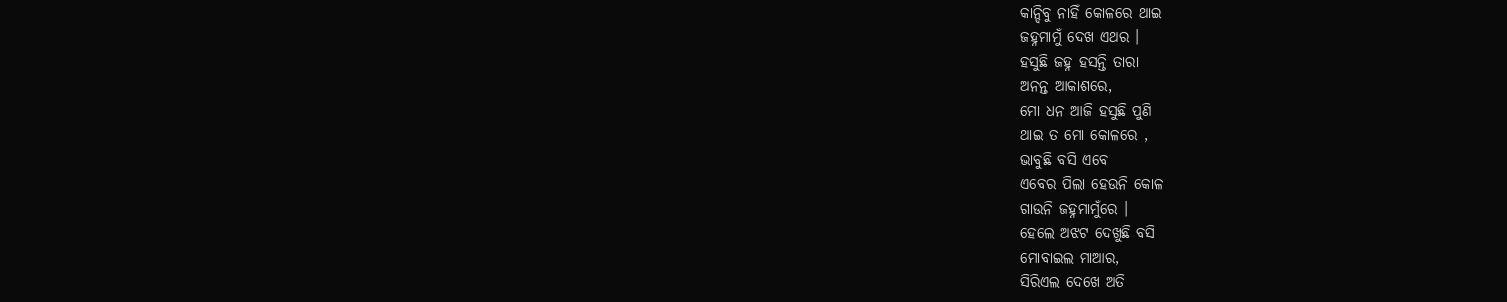କାନ୍ଦିବୁ ନାହିଁ କୋଳରେ ଥାଇ
ଜହ୍ନମାମୁଁ ଦେଖ ଏଥର ।
ହସୁଛି ଜହ୍ନ ହସନ୍ତି ତାରା
ଅନନ୍ତ ଆକାଶରେ,
ମୋ ଧନ ଆଜି ହସୁଛି ପୁଣି
ଥାଇ ତ ମୋ କୋଳରେ ,
ଭାବୁଛି ବସି ଏବେ
ଏବେର ପିଲା ହେଉନି କୋଳ
ଗାଉନି ଜହ୍ନମାମୁଁରେ ।
ହେଲେ ଅଝଟ ଦେଖୁଛି ବସି
ମୋବାଇଲ ମାଆର,
ସିରିଏଲ ଦେଖେ ଅତି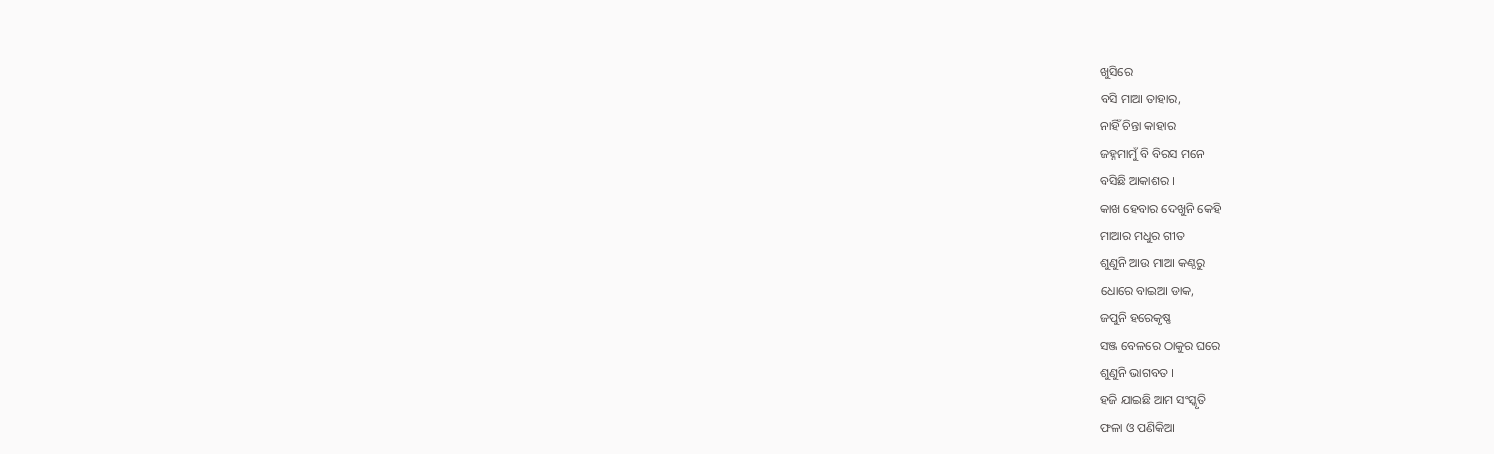ଖୁସିରେ
ବସି ମାଆ ତାହାର,
ନାହିଁ ଚିନ୍ତା କାହାର
ଜହ୍ନମାମୁଁ ବି ବିରସ ମନେ
ବସିଛି ଆକାଶର ।
କାଖ ହେବାର ଦେଖୁନି କେହି
ମାଆର ମଧୁର ଗୀତ
ଶୁଣୁନି ଆଉ ମାଆ କଣ୍ଠରୁ
ଧୋରେ ବାଇଆ ଡାକ,
ଜପୁନି ହରେକୃଷ୍ଣ
ସଞ୍ଜ ବେଳରେ ଠାକୁର ଘରେ
ଶୁଣୁନି ଭାଗବତ ।
ହଜି ଯାଇଛି ଆମ ସଂସ୍କୃତି
ଫଳା ଓ ପଣିକିଆ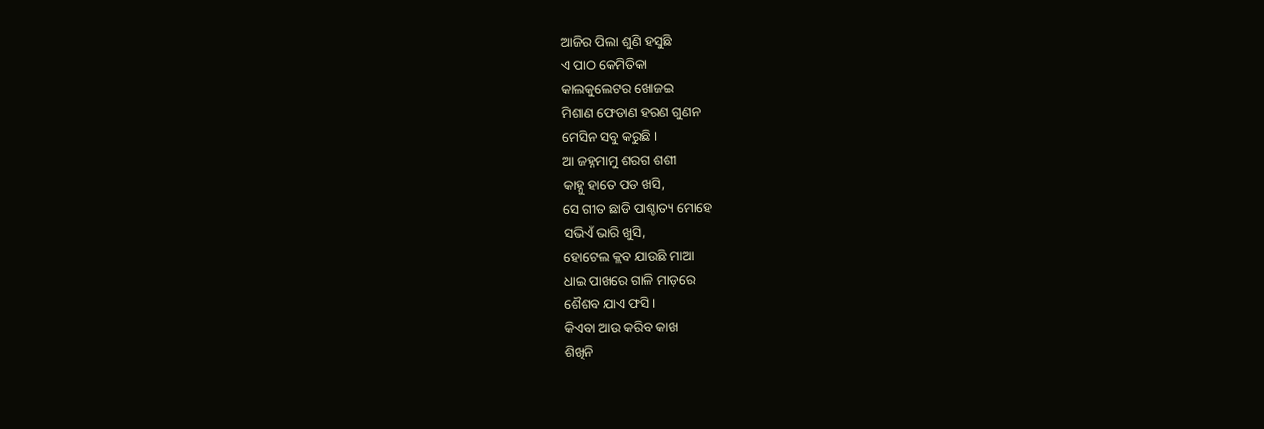ଆଜିର ପିଲା ଶୁଣି ହସୁଛି
ଏ ପାଠ କେମିତିକା
କାଲକୁଲେଟର ଖୋଜଇ
ମିଶାଣ ଫେଡାଣ ହରଣ ଗୁଣନ
ମେସିନ ସବୁ କରୁଛି ।
ଆ ଜହ୍ନମାମୁ ଶରଗ ଶଶୀ
କାହ୍ନୁ ହାତେ ପଡ ଖସି,
ସେ ଗୀତ ଛାଡି ପାଶ୍ଚାତ୍ୟ ମୋହେ
ସଭିଏଁ ଭାରି ଖୁସି,
ହୋଟେଲ କ୍ଲବ ଯାଉଛି ମାଆ
ଧାଇ ପାଖରେ ଗାଳି ମାଡ଼ରେ
ଶୈଶବ ଯାଏ ଫସି ।
କିଏବା ଆଉ କରିବ କାଖ
ଶିଖିନି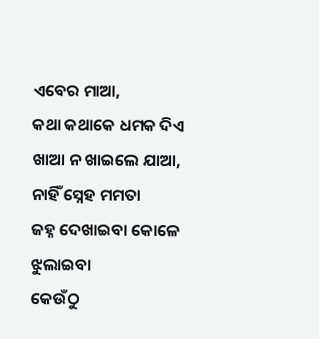ଏବେର ମାଆ,
କଥା କଥାକେ ଧମକ ଦିଏ
ଖାଆ ନ ଖାଇଲେ ଯାଆ,
ନାହିଁ ସ୍ନେହ ମମତା
ଜହ୍ନ ଦେଖାଇବା କୋଳେ ଝୁଲାଇବା
କେଉଁଠୁ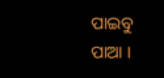ପାଇବୁ ପାଆ ।